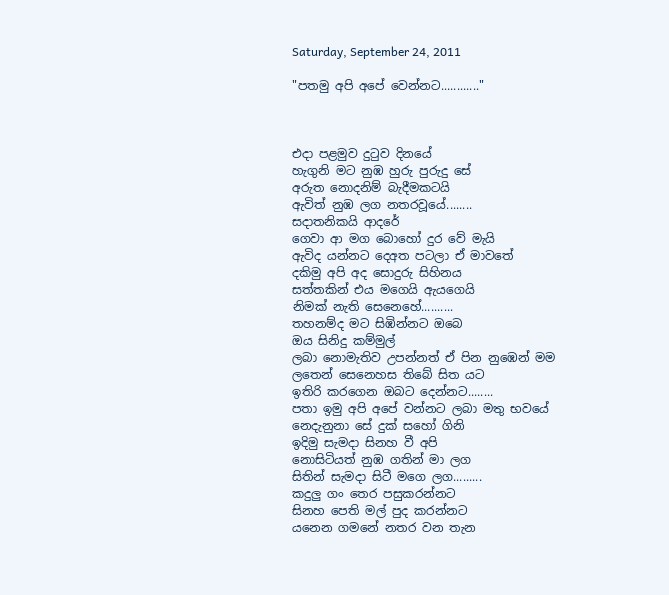Saturday, September 24, 2011

"පතමු අපි අපේ වෙන්නට............"



එදා පළමුව දුටුව දිනයේ
හැගුනි මට නුඹ හුරු පුරුදු සේ
අරුත නොදනිම් බැදීමකටයි
ඇවිත් නුඹ ලග නතරවූයේ........
සදාතනිකයි ආදරේ
ගෙවා ආ මග බොහෝ දුර වේ මැයි
ඇවිද යන්නට දෙඅත පටලා ඒ මාවතේ
දකිමු අපි අද සොදුරු සිහිනය
සත්තකින් එය මගෙයි ඇයගෙයි
නිමක් නැති සෙනෙහේ..........
තහනම්ද මට සිඹින්නට ඔබෙ
ඔය සිනිදු කම්මුල්
ලබා නොමැතිව උපන්නත් ඒ පින නුඹෙන් මම
ලතෙන් සෙනෙහස තිබේ සිත යට
ඉතිරි කරගෙන ඔබට දෙන්නට........
පතා ඉමු අපි අපේ වන්නට ලබා මතු භවයේ
නෙදැනුනා සේ දුක් සහෝ ගිනි
ඉදිමු සැමදා සිනහ වී අපි
නොසිටියත් නුඹ ගතින් මා ලග
සිතින් සැමදා සිටී මගෙ ලග.........
කදුලු ගං තෙර පසුකරන්නට
සිනහ පෙති මල් පුද කරන්නට
යනෙන ගමනේ නතර වන තැන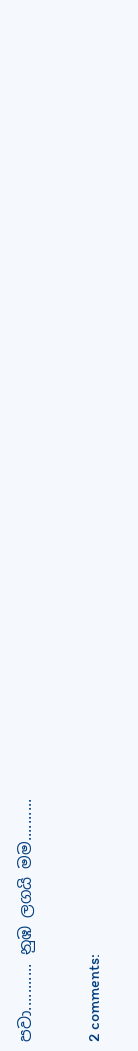පවා........... නුඹ ලගයි මම..........

2 comments: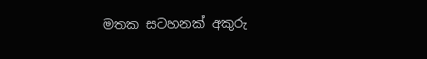මතක සටහනක් අකුරු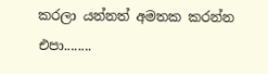කරලා යන්නත් අමතක කරන්න එපා........